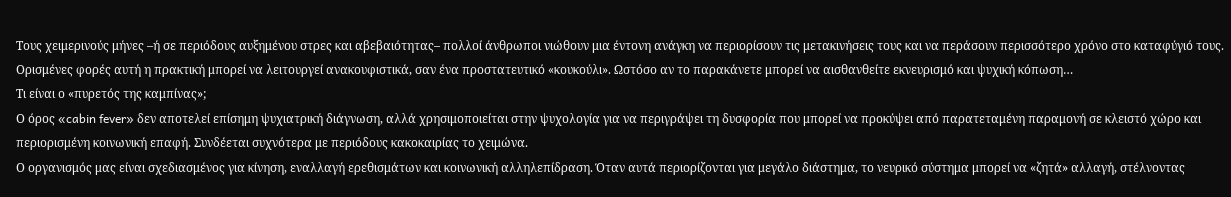Τους χειμερινούς μήνες –ή σε περιόδους αυξημένου στρες και αβεβαιότητας– πολλοί άνθρωποι νιώθουν μια έντονη ανάγκη να περιορίσουν τις μετακινήσεις τους και να περάσουν περισσότερο χρόνο στο καταφύγιό τους. Ορισμένες φορές αυτή η πρακτική μπορεί να λειτουργεί ανακουφιστικά, σαν ένα προστατευτικό «κουκούλι». Ωστόσο αν το παρακάνετε μπορεί να αισθανθείτε εκνευρισμό και ψυχική κόπωση…
Τι είναι ο «πυρετός της καμπίνας»;
Ο όρος «cabin fever» δεν αποτελεί επίσημη ψυχιατρική διάγνωση, αλλά χρησιμοποιείται στην ψυχολογία για να περιγράψει τη δυσφορία που μπορεί να προκύψει από παρατεταμένη παραμονή σε κλειστό χώρο και περιορισμένη κοινωνική επαφή. Συνδέεται συχνότερα με περιόδους κακοκαιρίας το χειμώνα.
Ο οργανισμός μας είναι σχεδιασμένος για κίνηση, εναλλαγή ερεθισμάτων και κοινωνική αλληλεπίδραση. Όταν αυτά περιορίζονται για μεγάλο διάστημα, το νευρικό σύστημα μπορεί να «ζητά» αλλαγή, στέλνοντας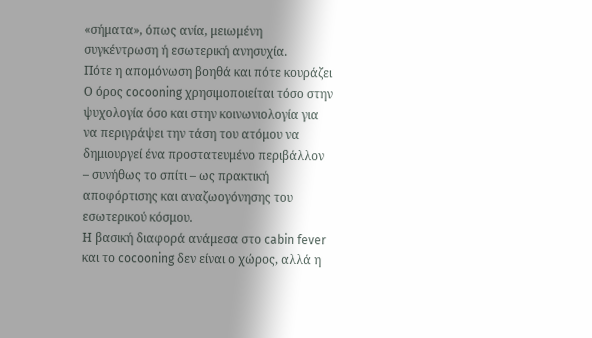«σήματα», όπως ανία, μειωμένη συγκέντρωση ή εσωτερική ανησυχία.
Πότε η απομόνωση βοηθά και πότε κουράζει
Ο όρος cocooning χρησιμοποιείται τόσο στην ψυχολογία όσο και στην κοινωνιολογία για να περιγράψει την τάση του ατόμου να δημιουργεί ένα προστατευμένο περιβάλλον – συνήθως το σπίτι – ως πρακτική αποφόρτισης και αναζωογόνησης του εσωτερικού κόσμου.
Η βασική διαφορά ανάμεσα στο cabin fever και το cocooning δεν είναι ο χώρος, αλλά η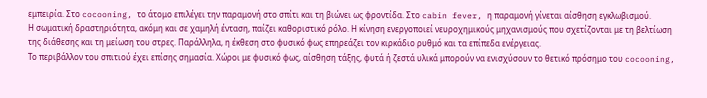εμπειρία. Στο cocooning, το άτομο επιλέγει την παραμονή στο σπίτι και τη βιώνει ως φροντίδα. Στο cabin fever, η παραμονή γίνεται αίσθηση εγκλωβισμού.
Η σωματική δραστηριότητα, ακόμη και σε χαμηλή ένταση, παίζει καθοριστικό ρόλο. Η κίνηση ενεργοποιεί νευροχημικούς μηχανισμούς που σχετίζονται με τη βελτίωση της διάθεσης και τη μείωση του στρες. Παράλληλα, η έκθεση στο φυσικό φως επηρεάζει τον κιρκάδιο ρυθμό και τα επίπεδα ενέργειας.
Το περιβάλλον του σπιτιού έχει επίσης σημασία. Χώροι με φυσικό φως, αίσθηση τάξης, φυτά ή ζεστά υλικά μπορούν να ενισχύσουν το θετικό πρόσημο του cocooning,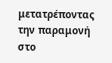μετατρέποντας την παραμονή στο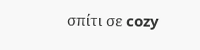σπίτι σε cozy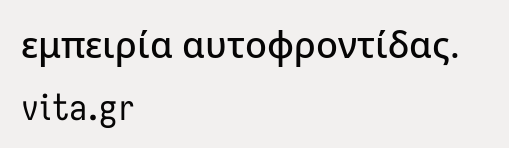εμπειρία αυτοφροντίδας.
vita.gr